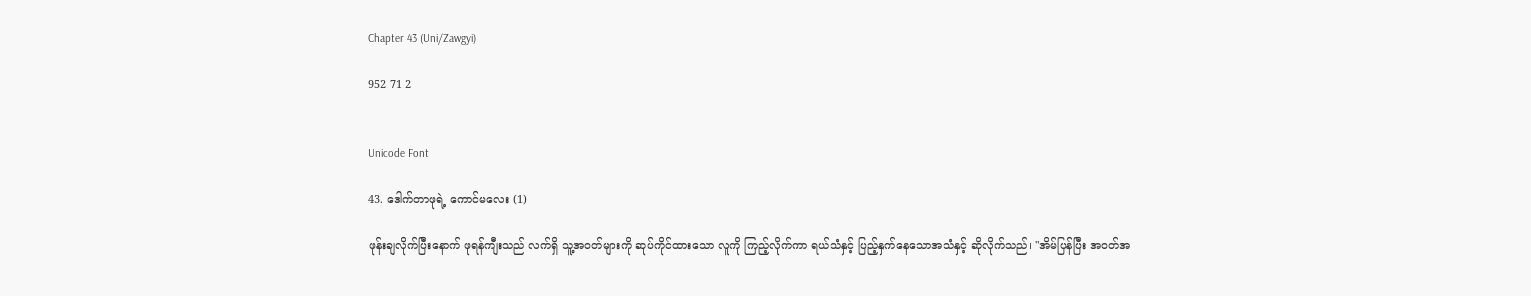Chapter 43 (Uni/Zawgyi)

952 71 2


Unicode Font

43. ဒေါက်တာဖုရဲ့ ကောင်မလေး (1)

ဖုန်းချလိုက်ပြီးနောက် ဖုရန်ကျီးသည် လက်ရှိ သူ့အဝတ်များကို ဆုပ်ကိုင်ထားသော လူကို ကြည့်လိုက်ကာ ရယ်သံနှင့် ပြည့်နှက်နေသောအသံနှင့် ဆိုလိုက်သည်၊ "အိမ်ပြန်ပြီး အဝတ်အ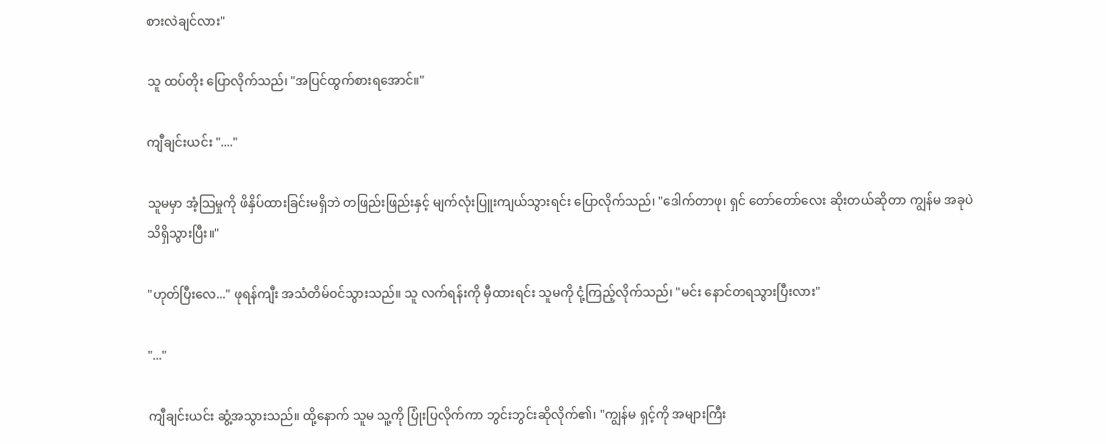စားလဲချင်လား"

သူ ထပ်တိုး ပြောလိုက်သည်၊ "အပြင်ထွက်စားရအောင်။"

ကျီချင်းယင်း "...."

သူမမှာ အံ့သြမှုကို ဖိနှိပ်ထားခြင်းမရှိဘဲ တဖြည်းဖြည်းနှင့် မျက်လုံးပြူးကျယ်သွားရင်း ပြောလိုက်သည်၊ "ဒေါက်တာဖု၊ ရှင် တော်တော်လေး ဆိုးတယ်ဆိုတာ ကျွန်မ အခုပဲ သိရှိသွားပြီး။"

"ဟုတ်ပြီးလေ..." ဖုရန်ကျီး အသံတိမ်ဝင်သွားသည်။ သူ လက်ရန်းကို မှီထားရင်း သူမကို ငုံ့ကြည့်လိုက်သည်၊ "မင်း နောင်တရသွားပြီးလား"

"..."

ကျီချင်းယင်း ဆွံ့အသွားသည်။ ထို့နောက် သူမ သူ့ကို ပြုံးပြလိုက်ကာ ဘွင်းဘွင်းဆိုလိုက်၏၊ "ကျွန်မ ရှင့်ကို အများကြီး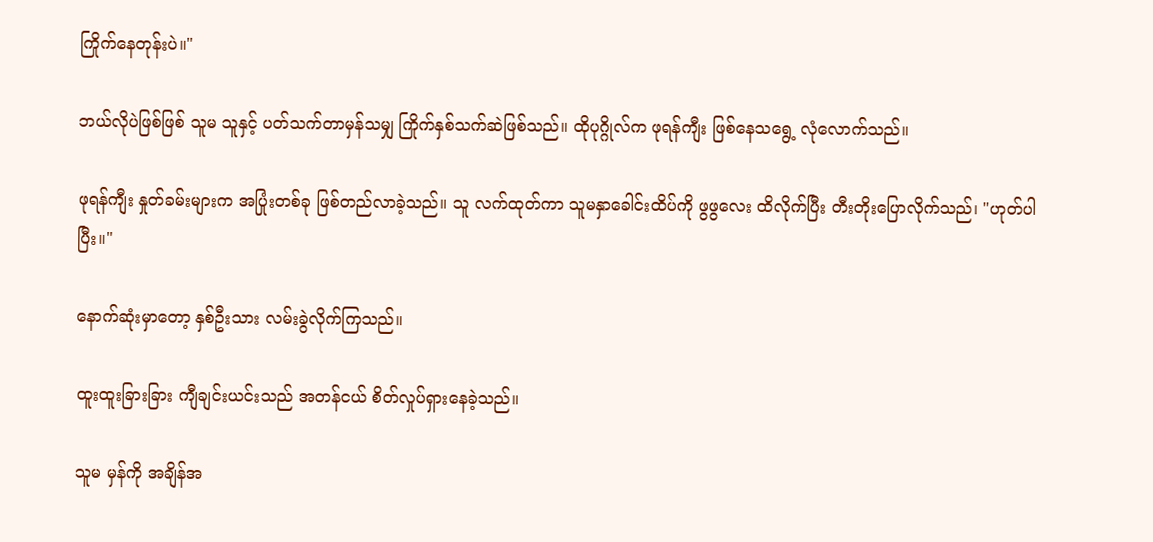ကြိုက်နေတုန်းပဲ။"

ဘယ်လိုပဲဖြစ်ဖြစ် သူမ သူနှင့် ပတ်သက်တာမှန်သမျှ ကြိုက်နှစ်သက်ဆဲဖြစ်သည်။ ထိုပုဂ္ဂိုလ်က ဖုရန်ကျီး ဖြစ်နေသရွေ့ လုံလောက်သည်။

ဖုရန်ကျီး နှုတ်ခမ်းများက အပြုံးတစ်ခု ဖြစ်တည်လာခဲ့သည်။ သူ လက်ထုတ်ကာ သူမနှာခေါင်းထိပ်ကို ဖွဖွလေး ထိလိုက်ပြီး တီးတိုးပြောလိုက်သည်၊ "ဟုတ်ပါပြီး။"

နောက်ဆုံးမှာတော့ နှစ်ဦးသား လမ်းခွဲလိုက်ကြသည်။

ထူးထူးခြားခြား ကျီချင်းယင်းသည် အတန်ငယ် စိတ်လှုပ်ရှားနေခဲ့သည်။

သူမ မှန်ကို အချိန်အ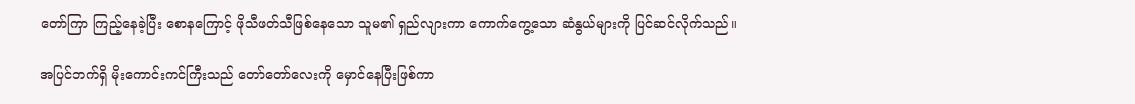တော်ကြာ ကြည့်နေခဲ့ပြီး စောနကြောင့် ဖိုသီဖတ်သီဖြစ်နေသော သူမ၏ ရှည်လျားကာ ကောက်ကွေ့သော ဆံနွယ်များကို ပြင်ဆင်လိုက်သည်။

အပြင်ဘက်ရှိ မိုးကောင်းကင်ကြီးသည် တော်တော်လေးကို မှောင်နေပြီးဖြစ်ကာ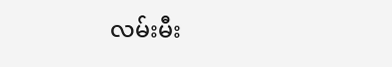လမ်းမီး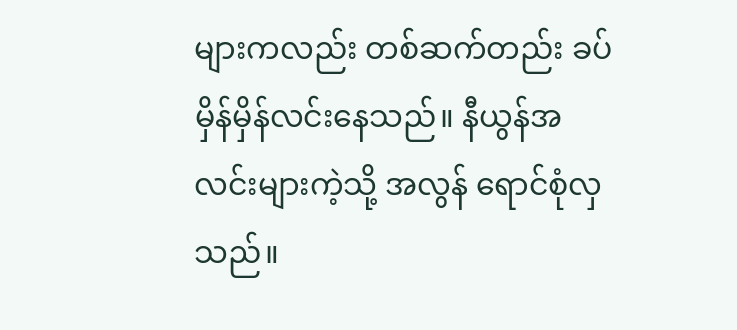များကလည်း တစ်ဆက်တည်း ခပ်မှိန်မှိန်လင်းနေသည်။ နီယွန်အလင်းများကဲ့သို့ အလွန် ရောင်စုံလှသည်။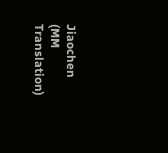Jiaochen (MM Translation)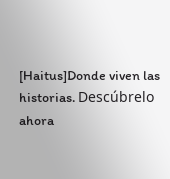[Haitus]Donde viven las historias. Descúbrelo ahora